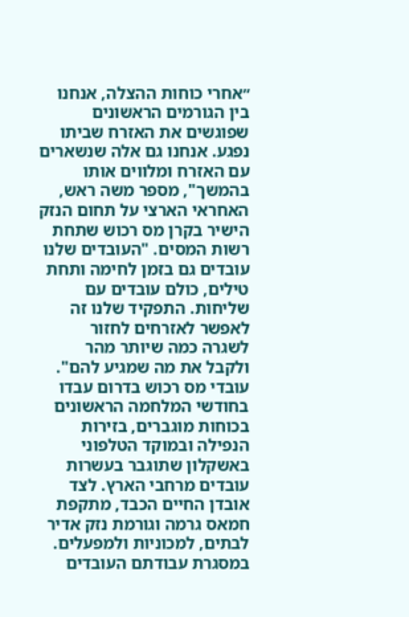״אחרי כוחות ההצלה, אנחנו בין הגורמים הראשונים שפוגשים את האזרח שביתו נפגע. אנחנו גם אלה שנשארים עם האזרח ומלווים אותו בהמשך", מספר משה ראש, האחראי הארצי על תחום הנזק הישיר בקרן מס רכוש שתחת רשות המסים. "העובדים שלנו עובדים גם בזמן לחימה ותחת טילים, כולם עובדים עם שליחות. התפקיד שלנו זה לאפשר לאזרחים לחזור לשגרה כמה שיותר מהר ולקבל את מה שמגיע להם".
עובדי מס רכוש בדרום עבדו בחודשי המלחמה הראשונים בכוחות מוגברים, בזירות הנפילה ובמוקד הטלפוני באשקלון שתוגבר בעשרות עובדים מרחבי הארץ. לצד אובדן החיים הכבד, מתקפת חמאס גרמה וגורמת נזק אדיר לבתים, למכוניות ולמפעלים. במסגרת עבודתם העובדים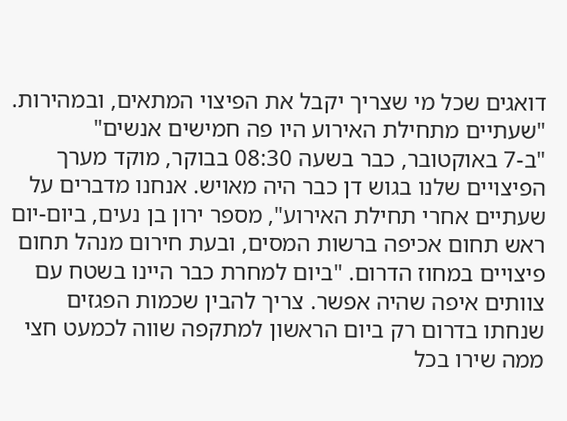דואגים שכל מי שצריך יקבל את הפיצוי המתאים, ובמהירות.
"שעתיים מתחילת האירוע היו פה חמישים אנשים"
"ב-7 באוקטובר, כבר בשעה 08:30 בבוקר, מוקד מערך הפיצויים שלנו בגוש דן כבר היה מאויש. אנחנו מדברים על שעתיים אחרי תחילת האירוע", מספר ירון בן נעים, ביום-יום ראש תחום אכיפה ברשות המסים, ובעת חירום מנהל תחום פיצויים במחוז הדרום. "ביום למחרת כבר היינו בשטח עם צוותים איפה שהיה אפשר. צריך להבין שכמות הפגזים שנחתו בדרום רק ביום הראשון למתקפה שווה לכמעט חצי ממה שירו בכל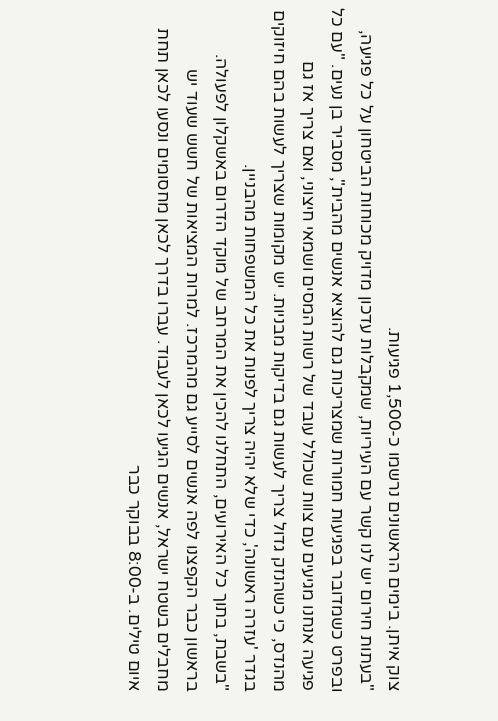צוק איתן. בימים הראשונים נרשמו כ-1,500 פגיעות.
"בעתות חירום יש לנו קשר עם העיריות, שמקבלות עדכון מדויק מכוחות הביטחון על כל פגיעה, ובפרט כשמדובר בפגיעות חמורות שמצריכות גם להוציא אנשים מהבית", מסביר בן נעים. "עם כל פגיעה אנחנו מגיעים עם צוות שכולל עובד של רשות המסים ושמאי חיצוני, ואם צריך אז גם מהנדס, כי כשהנזק גדול צריך לעשות גם בדיקות מבניות. יש מקומות שצריך לעשות בהם חיזוקים בגדר 'עזרה ראשונה', כדי שלא יהיה צריך לפנות את כל המשפחות מהבניין.
"בשבת, בתוך כל האירועים, התחלנו להכין את המרחב של מוקד הדרום באשקלון לפעולה. בראשון כבר הקפצנו לפה אנשים לסייע גם מהמרכז. למרות המציאות של חשש שעוד יש מחבלים בשטח ישראל, אנשים הגיעו לכאן לעבוד. עברו בדרך לכאן מחסומים ונסעו לכאן תחת איום טילים. ב-8:00 בבוקר כבר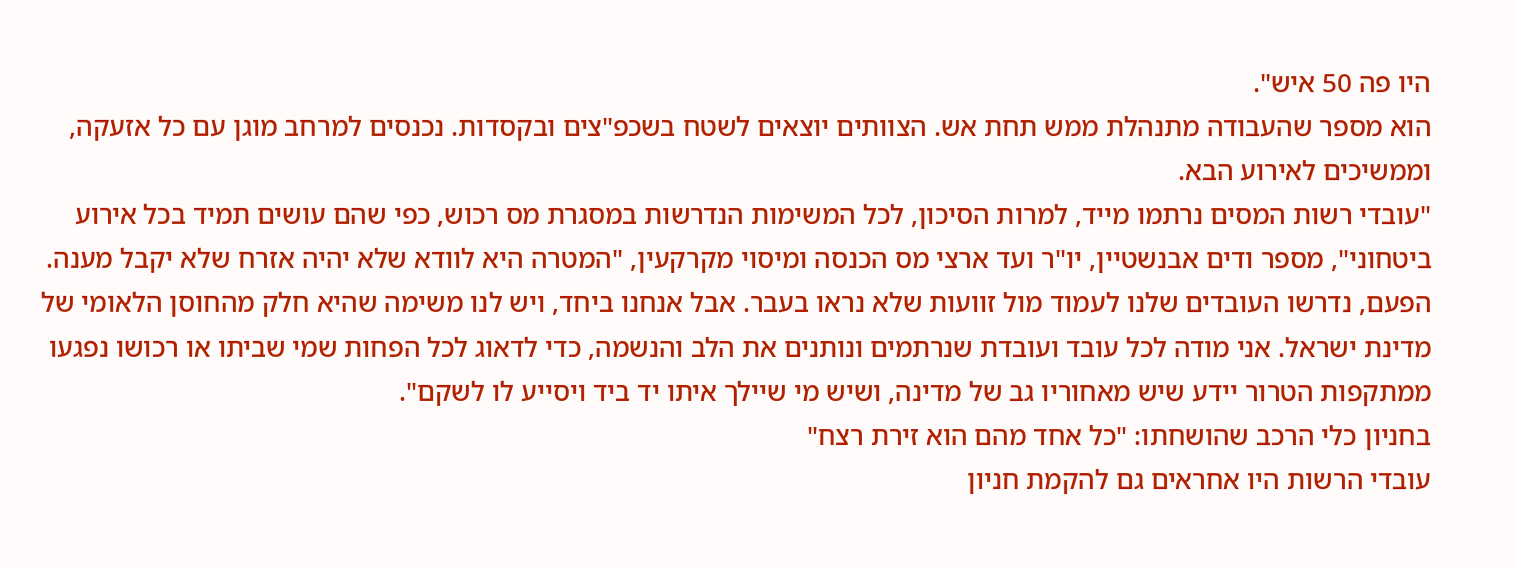היו פה 50 איש".
הוא מספר שהעבודה מתנהלת ממש תחת אש. הצוותים יוצאים לשטח בשכפ"צים ובקסדות. נכנסים למרחב מוגן עם כל אזעקה, וממשיכים לאירוע הבא.
"עובדי רשות המסים נרתמו מייד, למרות הסיכון, לכל המשימות הנדרשות במסגרת מס רכוש, כפי שהם עושים תמיד בכל אירוע ביטחוני", מספר ודים אבנשטיין, יו"ר ועד ארצי מס הכנסה ומיסוי מקרקעין, "המטרה היא לוודא שלא יהיה אזרח שלא יקבל מענה. הפעם, נדרשו העובדים שלנו לעמוד מול זוועות שלא נראו בעבר. אבל אנחנו ביחד, ויש לנו משימה שהיא חלק מהחוסן הלאומי של מדינת ישראל. אני מודה לכל עובד ועובדת שנרתמים ונותנים את הלב והנשמה, כדי לדאוג לכל הפחות שמי שביתו או רכושו נפגעו ממתקפות הטרור יידע שיש מאחוריו גב של מדינה, ושיש מי שיילך איתו יד ביד ויסייע לו לשקם".
בחניון כלי הרכב שהושחתו: "כל אחד מהם הוא זירת רצח"
עובדי הרשות היו אחראים גם להקמת חניון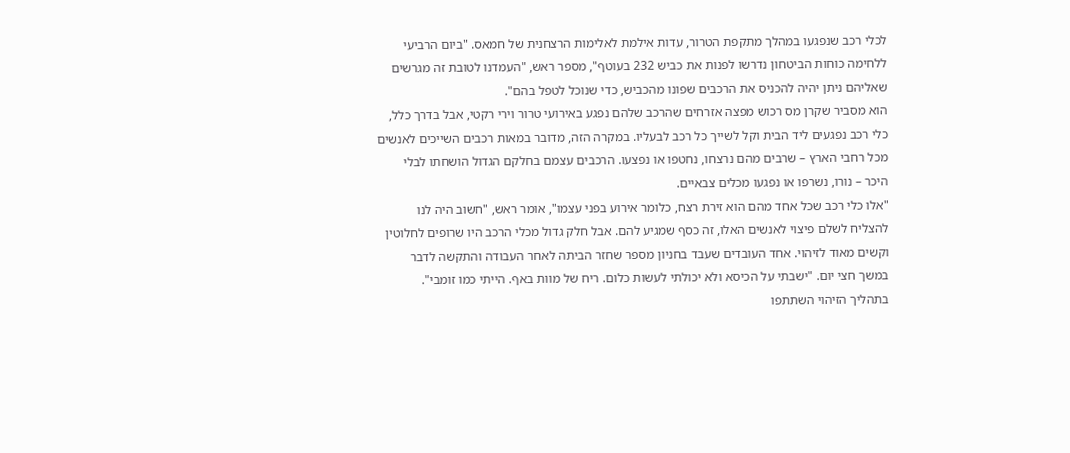לכלי רכב שנפגעו במהלך מתקפת הטרור, עדות אילמת לאלימות הרצחנית של חמאס. "ביום הרביעי ללחימה כוחות הביטחון נדרשו לפנות את כביש 232 בעוטף", מספר ראש, "העמדנו לטובת זה מגרשים שאליהם ניתן יהיה להכניס את הרכבים שפונו מהכביש, כדי שנוכל לטפל בהם".
הוא מסביר שקרן מס רכוש מפצה אזרחים שהרכב שלהם נפגע באירועי טרור וירי רקטי, אבל בדרך כלל, כלי רכב נפגעים ליד הבית וקל לשייך כל רכב לבעליו. במקרה הזה, מדובר במאות רכבים השייכים לאנשים מכל רחבי הארץ – שרבים מהם נרצחו, נחטפו או נפצעו. הרכבים עצמם בחלקם הגדול הושחתו לבלי היכר – נורו, נשרפו או נפגעו מכלים צבאיים.
"אלו כלי רכב שכל אחד מהם הוא זירת רצח, כלומר אירוע בפני עצמו", אומר ראש, "חשוב היה לנו להצליח לשלם פיצוי לאנשים האלו, זה כסף שמגיע להם. אבל חלק גדול מכלי הרכב היו שרופים לחלוטין וקשים מאוד לזיהוי. אחד העובדים שעבד בחניון מספר שחזר הביתה לאחר העבודה והתקשה לדבר במשך חצי יום. "ישבתי על הכיסא ולא יכולתי לעשות כלום. ריח של מוות באף. הייתי כמו זומבי".
בתהליך הזיהוי השתתפו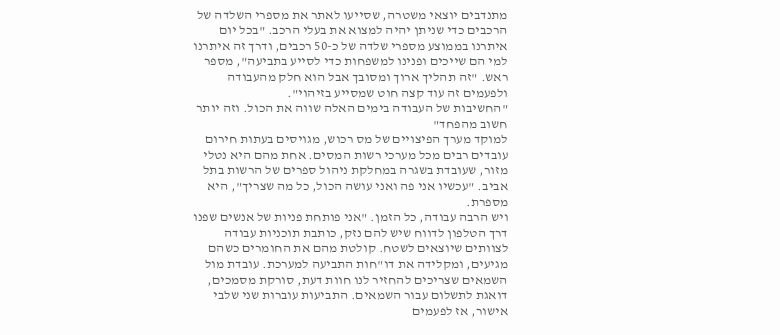מתנדבים יוצאי משטרה, שסייעו לאתר את מספרי השלדה של הרכבים כדי שניתן יהיה למצוא את בעלי הרכב. "בכל יום איתרנו בממוצע מספרי שלדה של כ-50 רכבים, ודרך זה איתרנו למי הם שייכים ופנינו למשפחות כדי לסייע בתביעה", מספר ראש. "זה תהליך ארוך ומסובך אבל הוא חלק מהעבודה ולפעמים זה עוד קצה חוט שמסייע בזיהוי".
"החשיבות של העבודה בימים האלה שווה את הכול. וזה יותר חשוב מהפחד"
למוקד מערך הפיצויים של מס רכוש, מגויסים בעתות חירום עובדים רבים מכל מערכי רשות המסים. אחת מהם היא נטלי מזור, שעובדת בשגרה במחלקת ניהול ספרים של הרשות בתל אביב. "עכשיו אני פה ואני עושה הכול, כל מה שצריך", היא מספרת.
ויש הרבה עבודה, כל הזמן. "אני פותחת פניות של אנשים שפנו דרך הטלפון לדווח שיש להם נזק, כותבת תוכניות עבודה לצוותים שיוצאים לשטח. קולטת מהם את החומרים כשהם מגיעים, ומקלידה את דו"חות התביעה למערכת. עובדת מול השמאים שצריכים להחזיר לנו חוות דעת, סורקת מסמכים, דואגת לתשלום עבור השמאים. התביעות עוברות שני שלבי אישור, אז לפעמים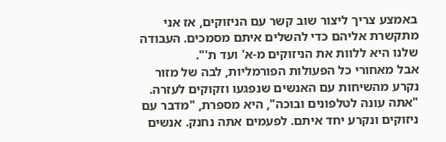באמצע צריך ליצור שוב קשר עם הניזוקים, אז אני מתקשרת אליהם כדי להשלים איתם מסמכים. העבודה שלנו היא ללוות את הניזוקים מ-א' ועד ת'".
אבל מאחורי כל הפעולות הפורמליות, לבה של מזור נקרע מהשיחות עם האנשים שנפגעו וזקוקים לעזרה. "אתה עונה לטלפונים ובוכה", היא מספרת, "מדבר עם ניזוקים ונקרע יחד איתם. לפעמים אתה נחנק. אנשים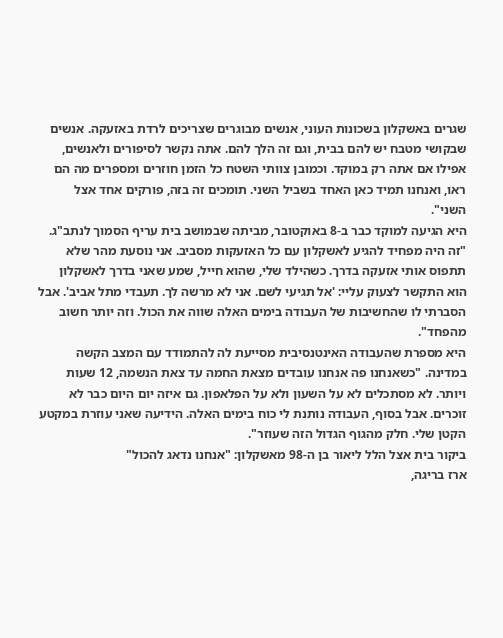שגרים באשקלון בשכונות העוני, אנשים מבוגרים שצריכים לרדת באזעקה. אנשים שבקושי מטבח יש להם בבית, וגם זה הלך להם. אתה נקשר לסיפורים ולאנשים, אפילו אם אתה רק במוקד. וכמובן צוותי השטח כל הזמן חוזרים ומספרים מה הם ראו, ואנחנו תמיד כאן האחד בשביל השני. תומכים זה בזה, פורקים אחד אצל השני".
היא הגיעה למוקד כבר ב-8 באוקטובר, מביתה שבמושב בית עריף הסמוך לנתב"ג. "זה היה מפחיד להגיע לאשקלון עם כל האזעקות מסביב. אני נוסעת מהר שלא תתפוס אותי אזעקה בדרך. כשהילד שלי, שהוא חייל, שמע שאני בדרך לאשקלון הוא התקשר לצעוק עליי: 'אל תגיעי לשם. אני לא מרשה לך. תעבדי מתל אביב'. אבל הסברתי לו שהחשיבות של העבודה בימים האלה שווה את הכול. וזה יותר חשוב מהפחד".
היא מספרת שהעבודה האינטנסיבית מסייעת לה להתמודד עם המצב הקשה במדינה. "כשאנחנו פה אנחנו עובדים מצאת החמה עד צאת הנשמה, 12 שעות ויותר. לא מסתכלים לא על השעון ולא על הפלאפון. גם איזה יום היום כבר לא זוכרים. אבל בסוף, העבודה נותנת לי כוח בימים האלה. הידיעה שאני עוזרת במקטע הקטן שלי. חלק מהגוף הגדול הזה שעוזר".
ביקור בית אצל הלל ליאור בן ה-98 מאשקלון: "אנחנו נדאג להכול"
ארז בריגה,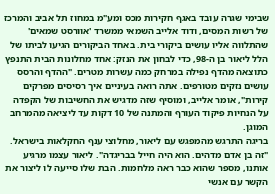שבימי שגרה עובד באגף חקירות מכס ומע"מ במחוז תל אביב והמרכז של רשות המסים, ודוד אלייב השמאי ממשרד 'אוורסט שמאים' שהתלווה אליו עושים ביקורי בית. באחד הביקורים הגיעו לביתו של הלל ליאור בן ה-98, כדי לבחון את הנזק: אחד מחלונות הבית התנפץ כתוצאה מהדף נפילה במרחק כמה עשרות מטרים. "ההדף והרסס עושים נזקים מטורפים. אתה רואה בעיניים איך רסיסים מפרקים קירות", אומר אלייב, ומוסיף שזה מדגיש את החשיבות של הקפדה על הנחיות פיקוד העורף והמתנה של 10 דקות עד ליציאה מהמרחב המוגן.
בריגה התרגש מהמפגש עם ליאור, מחלוצי ענף החקלאות בישראל. "זה בן אדם מדהים. הוא היה חייל בבריגדה". ליאור עצמו מרגיע אותנו, מספר שהוא כבר ראה מלחמות. הבת שלו סייעה לו ליצור את הקשר עם אנשי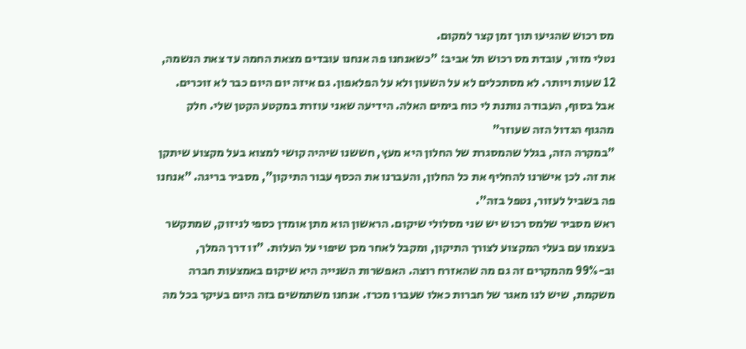מס רכוש שהגיעו תוך זמן קצר למקום.
נטלי מזור, עובדת מס רכוש תל אביב: "כשאנחנו פה אנחנו עובדים מצאת החמה עד צאת הנשמה, 12 שעות ויותר. לא מסתכלים לא על השעון ולא על הפלאפון. גם איזה יום היום כבר לא זוכרים. אבל בסוף, העבודה נותנת לי כוח בימים האלה. הידיעה שאני עוזרת במקטע הקטן שלי. חלק מהגוף הגדול הזה שעוזר"
"במקרה הזה, בגלל שהמסגרת של החלון היא מעץ, חששנו שיהיה קושי למצוא בעל מקצוע שיתקן את זה. לכן אישרנו להחליף את כל החלון, והעברנו את הכסף עבור התיקון", מסביר בריגה. "אנחנו פה בשביל לעזור, נטפל בזה".
ראש מסביר שלמס רכוש יש שני מסלולי שיקום. הראשון הוא מתן אומדן כספי לניזוק, שמתקשר בעצמו עם בעלי המקצוע לצורך התיקון, ומקבל לאחר מכן שיפוי על העלות. "זו דרך המלך, וב-99% מהמקרים זה גם מה שהאזרח רוצה. האפשרות השנייה היא שיקום באמצעות חברה משקמת, שיש לנו מאגר של חברות כאלו שעברו מכרז. אנחנו משתמשים בזה היום בעיקר בכל מה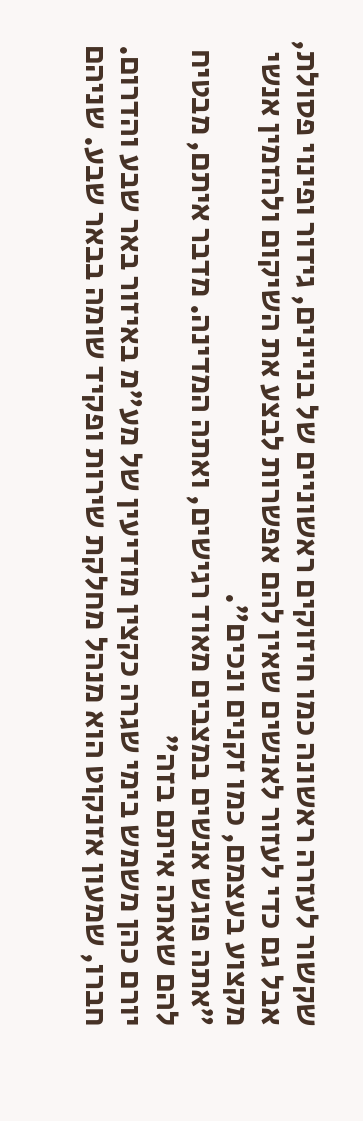שקשור לעזרה ראשונה כמו חיזוקים ראשוניים של בניינים, גידור ופינוי פסולת, אבל גם כדי לעזור לאנשים שאין להם אפשרות לבצע את השיקום ולהזמין אנשי מקצוע בעצמם, כמו זקנים ונכים".
"אתה פוגש אנשים במצבים מאוד רגישים, ואתה המדינה. מדבר איתם, מבטיח להם שאתה איתם בזה"
יורם כהן משמש בימי שגרה כקצין מודיעין של מע"מ באיזור באר שבע והדרום. חברו, שמעון אזנקוט הוא מנהל מחלקת שירות ופקיד שומה בבאר שבע. שניהם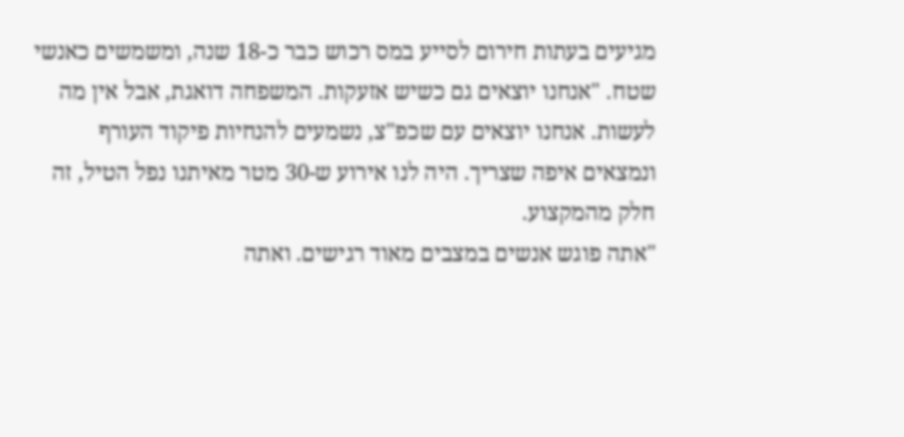מגיעים בעתות חירום לסייע במס רכוש כבר כ-18 שנה, ומשמשים כאנשי שטח. "אנחנו יוצאים גם כשיש אזעקות. המשפחה דואגת, אבל אין מה לעשות. אנחנו יוצאים עם שכפ"צ, נשמעים להנחיות פיקוד העורף ונמצאים איפה שצריך. היה לנו אירוע ש-30 מטר מאיתנו נפל הטיל, זה חלק מהמקצוע.
"אתה פוגש אנשים במצבים מאוד רגישים. ואתה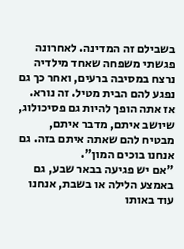בשבילם זה המדינה. לאחרונה פגשתי משפחה שאחד מילדיה נרצח במסיבה ברעים, ואחר כך גם נפגע להם הבית מטיל. זה נורא. אז אתה הופך להיות גם פסיכולוג, שיושב איתם, מדבר איתם, מבטיח להם שאתה איתם בזה. גם אנחנו בוכים המון".
"אם יש פגיעה בבאר שבע, גם באמצע הלילה או בשבת, אנחנו עוד באותו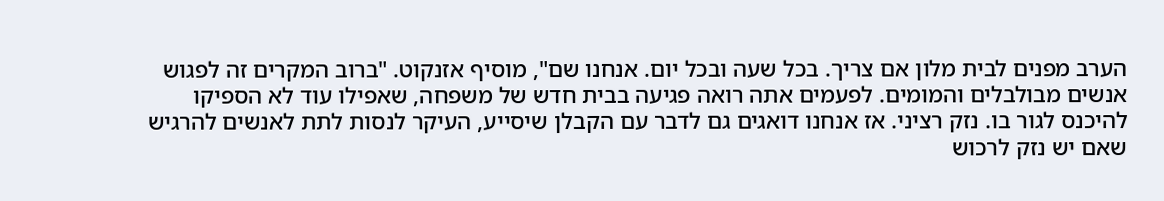הערב מפנים לבית מלון אם צריך. בכל שעה ובכל יום. אנחנו שם", מוסיף אזנקוט. "ברוב המקרים זה לפגוש אנשים מבולבלים והמומים. לפעמים אתה רואה פגיעה בבית חדש של משפחה, שאפילו עוד לא הספיקו להיכנס לגור בו. נזק רציני. אז אנחנו דואגים גם לדבר עם הקבלן שיסייע, העיקר לנסות לתת לאנשים להרגיש שאם יש נזק לרכוש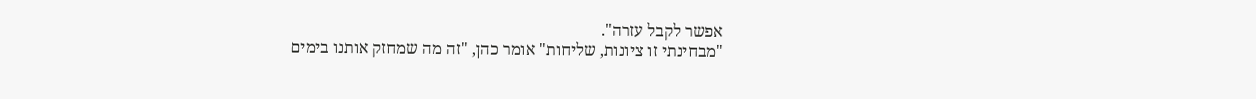אפשר לקבל עזרה".
"מבחינתי זו ציונות, שליחות" אומר כהן, "זה מה שמחזק אותנו בימים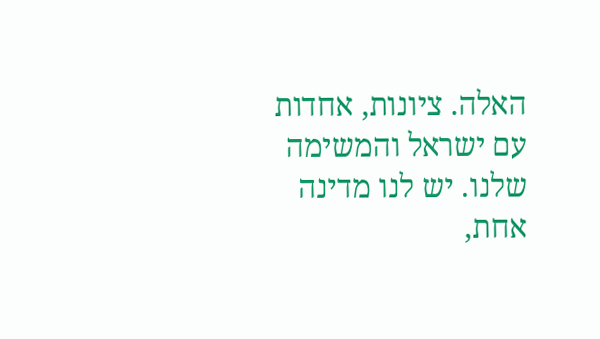האלה. ציונות, אחדות עם ישראל והמשימה שלנו. יש לנו מדינה אחת,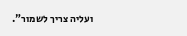ועליה צריך לשמור".